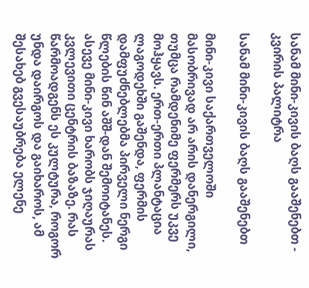სანამ მინი-კივის ბაღს გააშენებთ - კვირის პალიტრა

სანამ მინი-კივის ბაღს გააშენებთ

მინი-კივი საქართველოში მასობრივად არ არის დანერგილი, თუმცა რამდენიმე ფერმერს უკვე მოჰყავს. ერთ-ერთი პლანტაცია ლაგოდეხში გაშენდა, ფერმის დამფუძნებლებმა პირველი ნერგი წლების წინ აშშ-დან შემოიტანეს. ასევე მინი-კივი ხარობს ჯიღაურას კვლევითი ცენტრის ბაზაზე. რას წარმოადგენს ეს კულტურა, როგორ უნდა დაირგოს და გაიხაროს, ამ შესახებ გვესაუბრება ელენე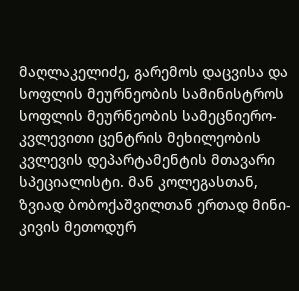მაღლაკელიძე, გარემოს დაცვისა და სოფლის მეურნეობის სამინისტროს სოფლის მეურნეობის სამეცნიერო-კვლევითი ცენტრის მეხილეობის კვლევის დეპარტამენტის მთავარი სპეციალისტი. მან კოლეგასთან, ზვიად ბობოქაშვილთან ერთად მინი-კივის მეთოდურ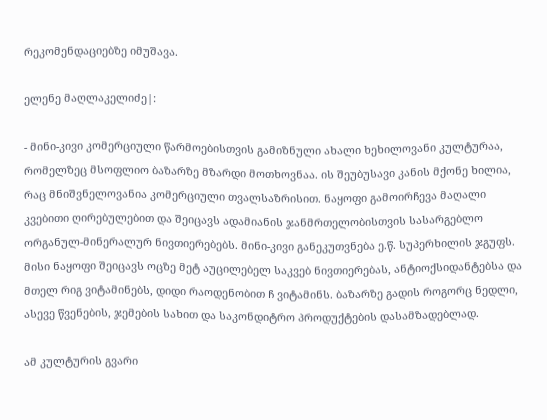რეკომენდაციებზე იმუშავა.

ელენე მაღლაკელიძე|:

- მინი-კივი კომერციული წარმოებისთვის გამიზნული ახალი ხეხილოვანი კულტურაა, რომელზეც მსოფლიო ბაზარზე მზარდი მოთხოვნაა. ის შეუბუსავი კანის მქონე ხილია, რაც მნიშვნელოვანია კომერციული თვალსაზრისით. ნაყოფი გამოირჩევა მაღალი კვებითი ღირებულებით და შეიცავს ადამიანის ჯანმრთელობისთვის სასარგებლო ორგანულ-მინერალურ ნივთიერებებს. მინი-კივი განეკუთვნება ე.წ. სუპერხილის ჯგუფს. მისი ნაყოფი შეიცავს ოცზე მეტ აუცილებელ საკვებ ნივთიერებას, ანტიოქსიდანტებსა და მთელ რიგ ვიტამინებს, დიდი რაოდენობით ჩ ვიტამინს. ბაზარზე გადის როგორც ნედლი, ასევე წვენების, ჯემების სახით და საკონდიტრო პროდუქტების დასამზადებლად.

ამ კულტურის გვარი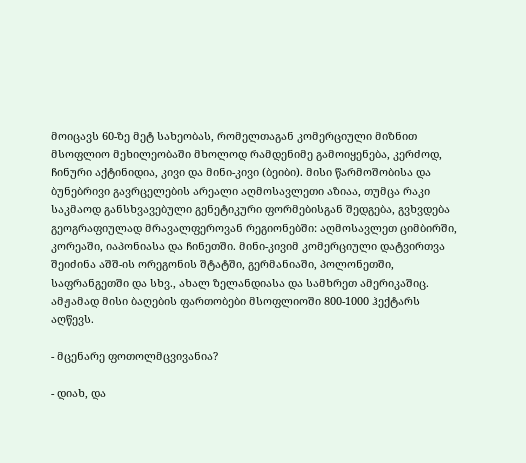მოიცავს 60-ზე მეტ სახეობას, რომელთაგან კომერციული მიზნით მსოფლიო მეხილეობაში მხოლოდ რამდენიმე გამოიყენება, კერძოდ, ჩინური აქტინიდია, კივი და მინი-კივი (ბეიბი). მისი წარმოშობისა და ბუნებრივი გავრცელების არეალი აღმოსავლეთი აზიაა, თუმცა რაკი საკმაოდ განსხვავებული გენეტიკური ფორმებისგან შედგება, გვხვდება გეოგრაფიულად მრავალფეროვან რეგიონებში: აღმოსავლეთ ციმბირში, კორეაში, იაპონიასა და ჩინეთში. მინი-კივიმ კომერციული დატვირთვა შეიძინა აშშ-ის ორეგონის შტატში, გერმანიაში, პოლონეთში, საფრანგეთში და სხვ., ახალ ზელანდიასა და სამხრეთ ამერიკაშიც. ამჟამად მისი ბაღების ფართობები მსოფლიოში 800-1000 ჰექტარს აღწევს.

- მცენარე ფოთოლმცვივანია?

- დიახ, და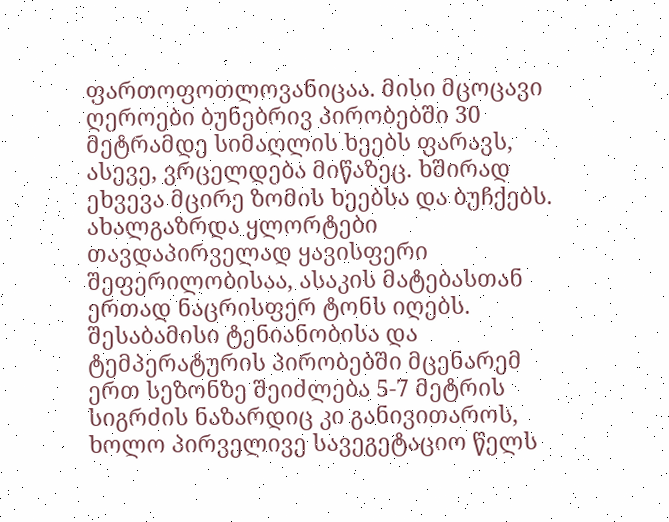ფართოფოთლოვანიცაა. მისი მცოცავი ღეროები ბუნებრივ პირობებში 30 მეტრამდე სიმაღლის ხეებს ფარავს, ასევე, ვრცელდება მიწაზეც. ხშირად ეხვევა მცირე ზომის ხეებსა და ბუჩქებს. ახალგაზრდა ყლორტები თავდაპირველად ყავისფერი შეფერილობისაა, ასაკის მატებასთან ერთად ნაცრისფერ ტონს იღებს. შესაბამისი ტენიანობისა და ტემპერატურის პირობებში მცენარემ ერთ სეზონზე შეიძლება 5-7 მეტრის სიგრძის ნაზარდიც კი განივითაროს, ხოლო პირველივე სავეგეტაციო წელს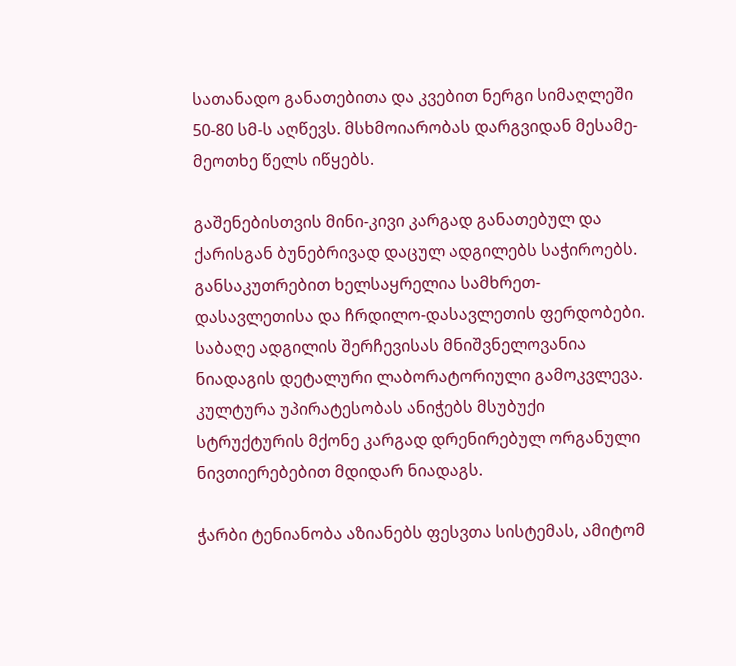სათანადო განათებითა და კვებით ნერგი სიმაღლეში 50-80 სმ-ს აღწევს. მსხმოიარობას დარგვიდან მესამე-მეოთხე წელს იწყებს.

გაშენებისთვის მინი-კივი კარგად განათებულ და ქარისგან ბუნებრივად დაცულ ადგილებს საჭიროებს. განსაკუთრებით ხელსაყრელია სამხრეთ-დასავლეთისა და ჩრდილო-დასავლეთის ფერდობები. საბაღე ადგილის შერჩევისას მნიშვნელოვანია ნიადაგის დეტალური ლაბორატორიული გამოკვლევა. კულტურა უპირატესობას ანიჭებს მსუბუქი სტრუქტურის მქონე კარგად დრენირებულ ორგანული ნივთიერებებით მდიდარ ნიადაგს.

ჭარბი ტენიანობა აზიანებს ფესვთა სისტემას, ამიტომ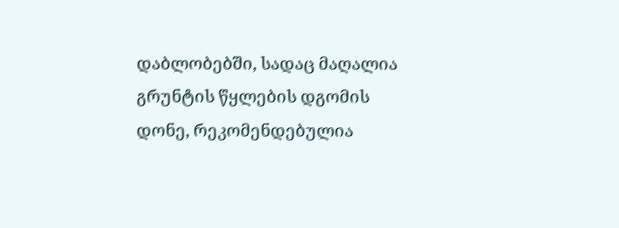დაბლობებში, სადაც მაღალია გრუნტის წყლების დგომის დონე, რეკომენდებულია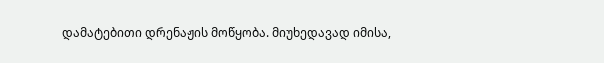დამატებითი დრენაჟის მოწყობა. მიუხედავად იმისა,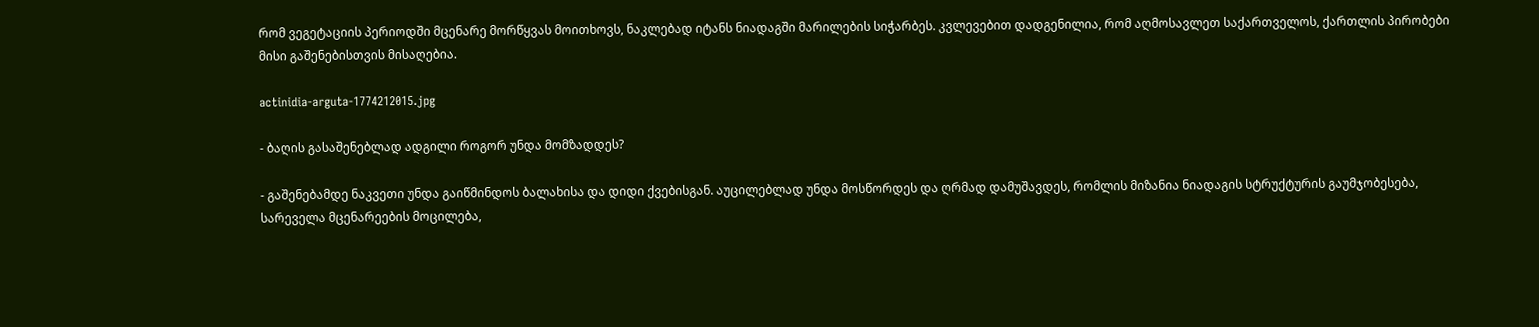რომ ვეგეტაციის პერიოდში მცენარე მორწყვას მოითხოვს, ნაკლებად იტანს ნიადაგში მარილების სიჭარბეს. კვლევებით დადგენილია, რომ აღმოსავლეთ საქართველოს, ქართლის პირობები მისი გაშენებისთვის მისაღებია.

actinidia-arguta-1774212015.jpg

- ბაღის გასაშენებლად ადგილი როგორ უნდა მომზადდეს?

- გაშენებამდე ნაკვეთი უნდა გაიწმინდოს ბალახისა და დიდი ქვებისგან. აუცილებლად უნდა მოსწორდეს და ღრმად დამუშავდეს, რომლის მიზანია ნიადაგის სტრუქტურის გაუმჯობესება, სარეველა მცენარეების მოცილება,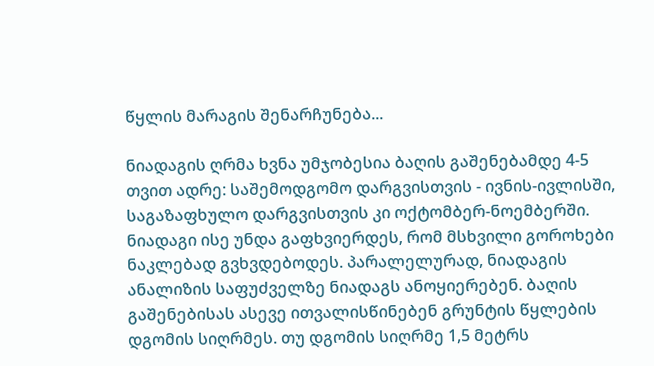წყლის მარაგის შენარჩუნება...

ნიადაგის ღრმა ხვნა უმჯობესია ბაღის გაშენებამდე 4-5 თვით ადრე: საშემოდგომო დარგვისთვის - ივნის-ივლისში, საგაზაფხულო დარგვისთვის კი ოქტომბერ-ნოემბერში. ნიადაგი ისე უნდა გაფხვიერდეს, რომ მსხვილი გოროხები ნაკლებად გვხვდებოდეს. პარალელურად, ნიადაგის ანალიზის საფუძველზე ნიადაგს ანოყიერებენ. ბაღის გაშენებისას ასევე ითვალისწინებენ გრუნტის წყლების დგომის სიღრმეს. თუ დგომის სიღრმე 1,5 მეტრს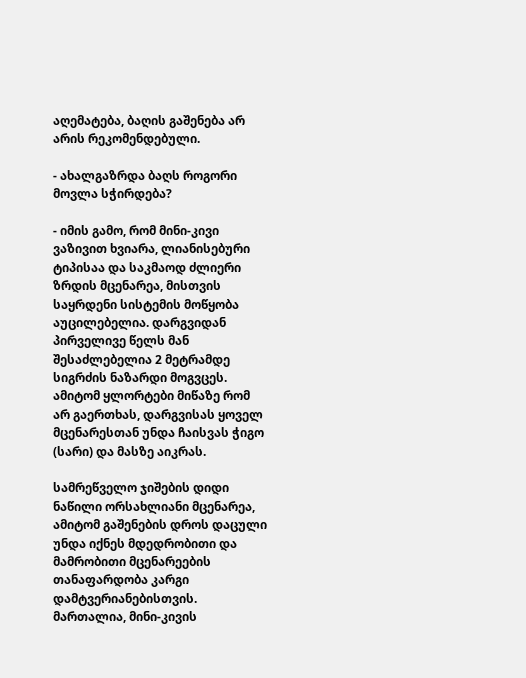აღემატება, ბაღის გაშენება არ არის რეკომენდებული.

- ახალგაზრდა ბაღს როგორი მოვლა სჭირდება?

- იმის გამო, რომ მინი-კივი ვაზივით ხვიარა, ლიანისებური ტიპისაა და საკმაოდ ძლიერი ზრდის მცენარეა, მისთვის საყრდენი სისტემის მოწყობა აუცილებელია. დარგვიდან პირველივე წელს მან შესაძლებელია 2 მეტრამდე სიგრძის ნაზარდი მოგვცეს. ამიტომ ყლორტები მიწაზე რომ არ გაერთხას, დარგვისას ყოველ მცენარესთან უნდა ჩაისვას ჭიგო (სარი) და მასზე აიკრას.

სამრეწველო ჯიშების დიდი ნაწილი ორსახლიანი მცენარეა, ამიტომ გაშენების დროს დაცული უნდა იქნეს მდედრობითი და მამრობითი მცენარეების თანაფარდობა კარგი დამტვერიანებისთვის. მართალია, მინი-კივის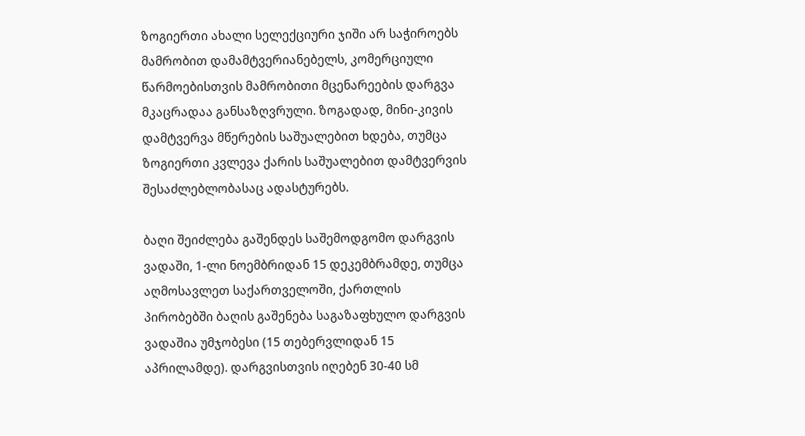ზოგიერთი ახალი სელექციური ჯიში არ საჭიროებს მამრობით დამამტვერიანებელს, კომერციული წარმოებისთვის მამრობითი მცენარეების დარგვა მკაცრადაა განსაზღვრული. ზოგადად, მინი-კივის დამტვერვა მწერების საშუალებით ხდება, თუმცა ზოგიერთი კვლევა ქარის საშუალებით დამტვერვის შესაძლებლობასაც ადასტურებს.

ბაღი შეიძლება გაშენდეს საშემოდგომო დარგვის ვადაში, 1-ლი ნოემბრიდან 15 დეკემბრამდე, თუმცა აღმოსავლეთ საქართველოში, ქართლის პირობებში ბაღის გაშენება საგაზაფხულო დარგვის ვადაშია უმჯობესი (15 თებერვლიდან 15 აპრილამდე). დარგვისთვის იღებენ 30-40 სმ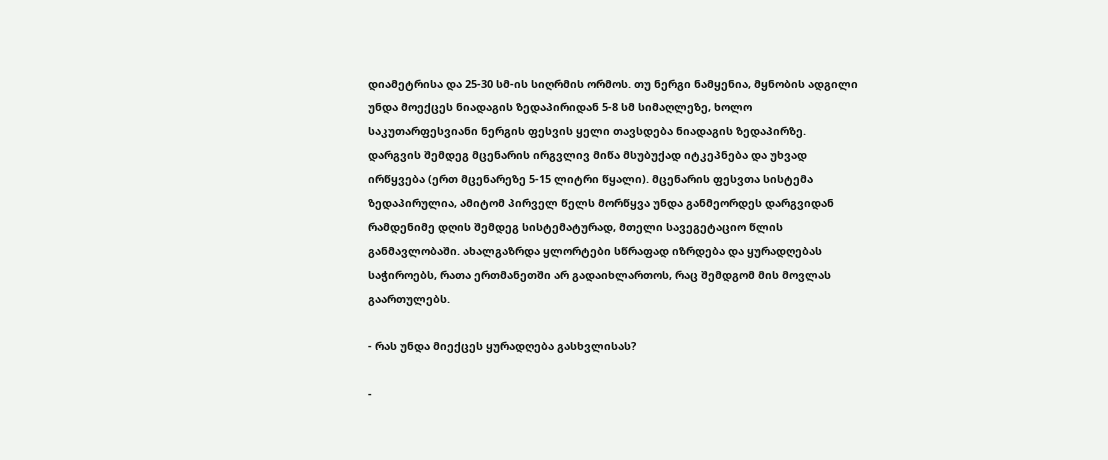დიამეტრისა და 25-30 სმ-ის სიღრმის ორმოს. თუ ნერგი ნამყენია, მყნობის ადგილი უნდა მოექცეს ნიადაგის ზედაპირიდან 5-8 სმ სიმაღლეზე, ხოლო საკუთარფესვიანი ნერგის ფესვის ყელი თავსდება ნიადაგის ზედაპირზე. დარგვის შემდეგ მცენარის ირგვლივ მიწა მსუბუქად იტკეპნება და უხვად ირწყვება (ერთ მცენარეზე 5-15 ლიტრი წყალი). მცენარის ფესვთა სისტემა ზედაპირულია, ამიტომ პირველ წელს მორწყვა უნდა განმეორდეს დარგვიდან რამდენიმე დღის შემდეგ სისტემატურად, მთელი სავეგეტაციო წლის განმავლობაში. ახალგაზრდა ყლორტები სწრაფად იზრდება და ყურადღებას საჭიროებს, რათა ერთმანეთში არ გადაიხლართოს, რაც შემდგომ მის მოვლას გაართულებს.

- რას უნდა მიექცეს ყურადღება გასხვლისას?

-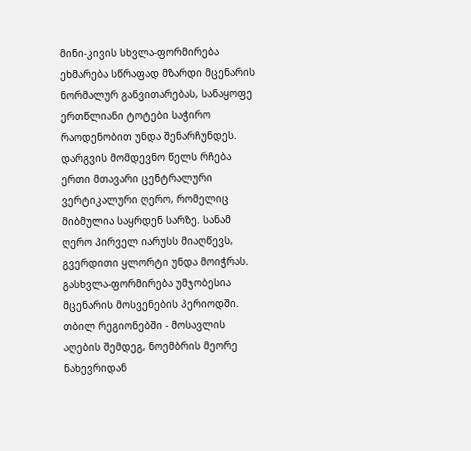მინი-კივის სხვლა-ფორმირება ეხმარება სწრაფად მზარდი მცენარის ნორმალურ განვითარებას, სანაყოფე ერთწლიანი ტოტები საჭირო რაოდენობით უნდა შენარჩუნდეს. დარგვის მომდევნო წელს რჩება ერთი მთავარი ცენტრალური ვერტიკალური ღერო, რომელიც მიბმულია საყრდენ სარზე. სანამ ღერო პირველ იარუსს მიაღწევს, გვერდითი ყლორტი უნდა მოიჭრას. გასხვლა-ფორმირება უმჯობესია მცენარის მოსვენების პერიოდში. თბილ რეგიონებში - მოსავლის აღების შემდეგ, ნოემბრის მეორე ნახევრიდან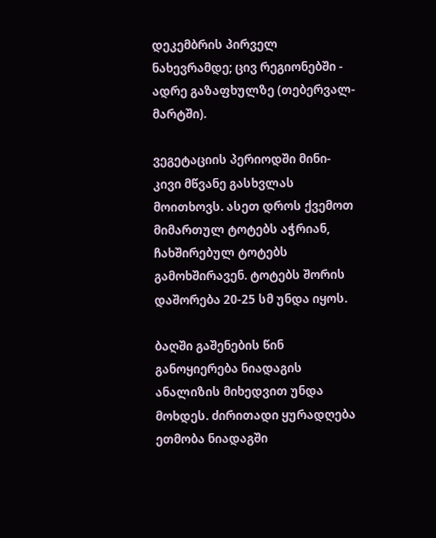დეკემბრის პირველ ნახევრამდე; ცივ რეგიონებში - ადრე გაზაფხულზე (თებერვალ-მარტში).

ვეგეტაციის პერიოდში მინი-კივი მწვანე გასხვლას მოითხოვს. ასეთ დროს ქვემოთ მიმართულ ტოტებს აჭრიან, ჩახშირებულ ტოტებს გამოხშირავენ. ტოტებს შორის დაშორება 20-25 სმ უნდა იყოს.

ბაღში გაშენების წინ განოყიერება ნიადაგის ანალიზის მიხედვით უნდა მოხდეს. ძირითადი ყურადღება ეთმობა ნიადაგში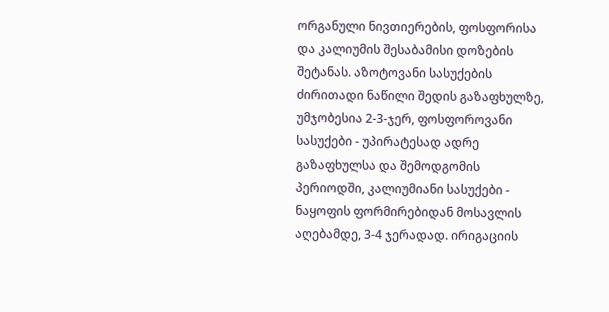ორგანული ნივთიერების, ფოსფორისა და კალიუმის შესაბამისი დოზების შეტანას. აზოტოვანი სასუქების ძირითადი ნაწილი შედის გაზაფხულზე, უმჯობესია 2-3-ჯერ, ფოსფოროვანი სასუქები - უპირატესად ადრე გაზაფხულსა და შემოდგომის პერიოდში, კალიუმიანი სასუქები - ნაყოფის ფორმირებიდან მოსავლის აღებამდე, 3-4 ჯერადად. ირიგაციის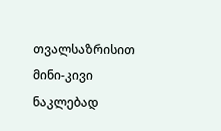თვალსაზრისით მინი-კივი ნაკლებად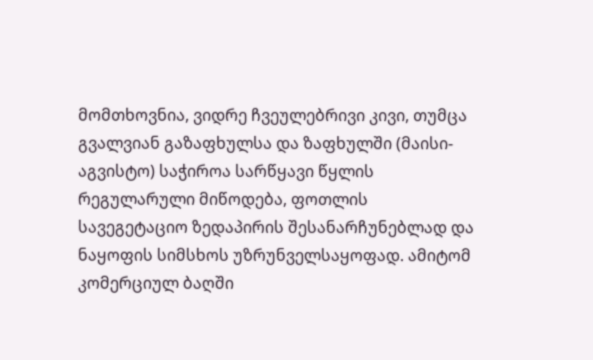მომთხოვნია, ვიდრე ჩვეულებრივი კივი, თუმცა გვალვიან გაზაფხულსა და ზაფხულში (მაისი-აგვისტო) საჭიროა სარწყავი წყლის რეგულარული მიწოდება, ფოთლის სავეგეტაციო ზედაპირის შესანარჩუნებლად და ნაყოფის სიმსხოს უზრუნველსაყოფად. ამიტომ კომერციულ ბაღში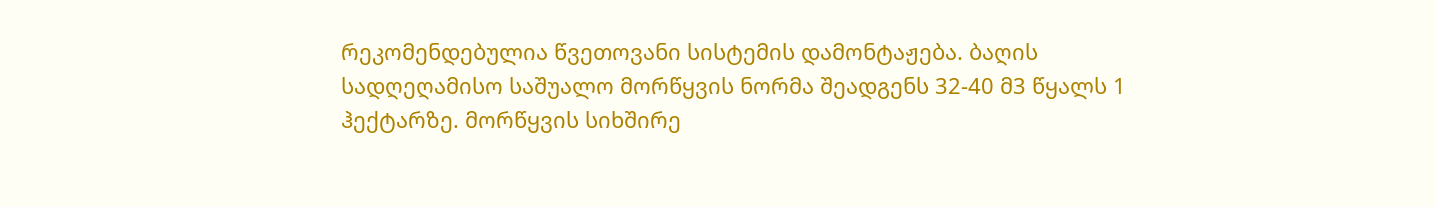რეკომენდებულია წვეთოვანი სისტემის დამონტაჟება. ბაღის სადღეღამისო საშუალო მორწყვის ნორმა შეადგენს 32-40 მ3 წყალს 1 ჰექტარზე. მორწყვის სიხშირე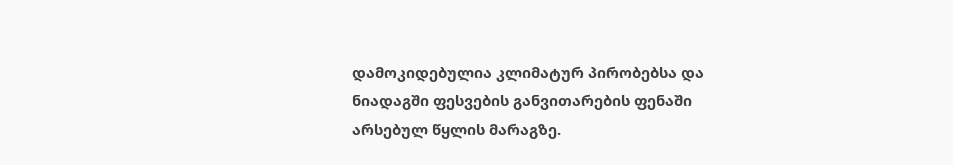დამოკიდებულია კლიმატურ პირობებსა და ნიადაგში ფესვების განვითარების ფენაში არსებულ წყლის მარაგზე.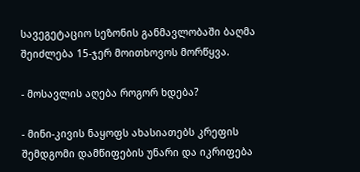სავეგეტაციო სეზონის განმავლობაში ბაღმა შეიძლება 15-ჯერ მოითხოვოს მორწყვა.

- მოსავლის აღება როგორ ხდება?

- მინი-კივის ნაყოფს ახასიათებს კრეფის შემდგომი დამწიფების უნარი და იკრიფება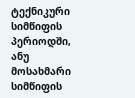ტექნიკური სიმწიფის პერიოდში, ანუ მოსახმარი სიმწიფის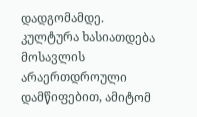დადგომამდე. კულტურა ხასიათდება მოსავლის არაერთდროული დამწიფებით, ამიტომ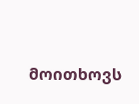მოითხოვს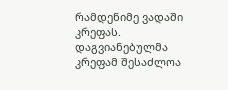რამდენიმე ვადაში კრეფას. დაგვიანებულმა კრეფამ შესაძლოა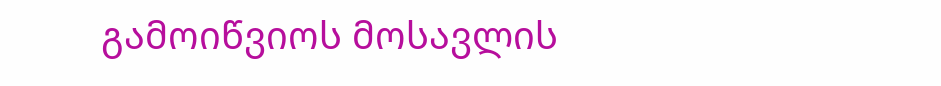გამოიწვიოს მოსავლის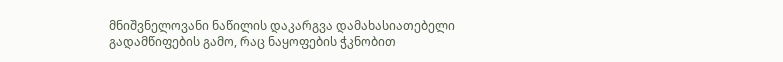მნიშვნელოვანი ნაწილის დაკარგვა დამახასიათებელი გადამწიფების გამო, რაც ნაყოფების ჭკნობით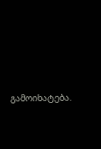გამოიხატება.